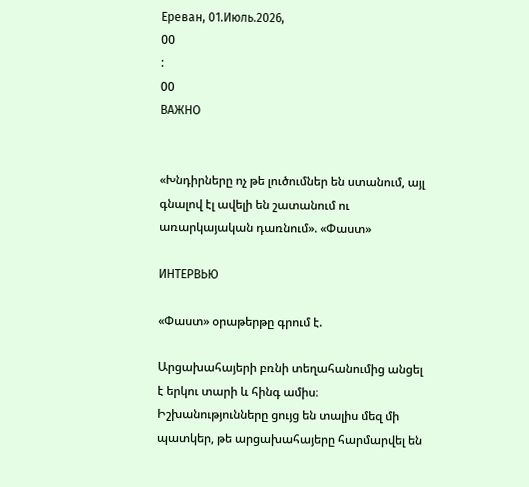Ереван, 01.Июль.2026,
00
:
00
ВАЖНО


«Խնդիրները ոչ թե լուծումներ են ստանում, այլ գնալով էլ ավելի են շատանում ու առարկայական դառնում». «Փաստ»

ИНТЕРВЬЮ

«Փաստ» օրաթերթը գրում է.

Արցախահայերի բռնի տեղահանումից անցել է երկու տարի և հինգ ամիս։ Իշխանությունները ցույց են տալիս մեզ մի պատկեր, թե արցախահայերը հարմարվել են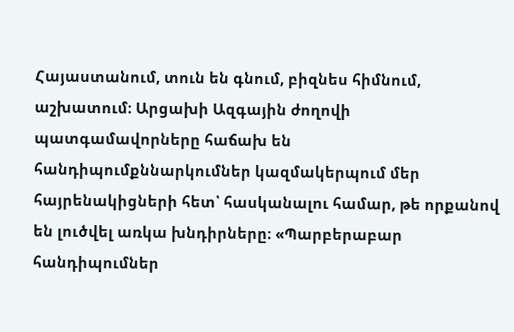Հայաստանում, տուն են գնում, բիզնես հիմնում, աշխատում։ Արցախի Ազգային ժողովի պատգամավորները հաճախ են հանդիպումքննարկումներ կազմակերպում մեր հայրենակիցների հետ՝ հասկանալու համար, թե որքանով են լուծվել առկա խնդիրները։ «Պարբերաբար հանդիպումներ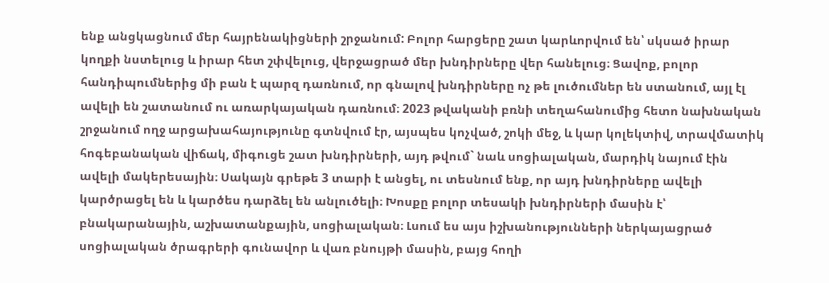ենք անցկացնում մեր հայրենակիցների շրջանում: Բոլոր հարցերը շատ կարևորվում են՝ սկսած իրար կողքի նստելուց և իրար հետ շփվելուց, վերջացրած մեր խնդիրները վեր հանելուց։ Ցավոք, բոլոր հանդիպումներից մի բան է պարզ դառնում, որ գնալով խնդիրները ոչ թե լուծումներ են ստանում, այլ էլ ավելի են շատանում ու առարկայական դառնում։ 2023 թվականի բռնի տեղահանումից հետո նախնական շրջանում ողջ արցախահայությունը գտնվում էր, այսպես կոչված, շոկի մեջ, և կար կոլեկտիվ, տրավմատիկ հոգեբանական վիճակ, միգուցե շատ խնդիրների, այդ թվում` նաև սոցիալական, մարդիկ նայում էին ավելի մակերեսային։ Սակայն գրեթե 3 տարի է անցել, ու տեսնում ենք, որ այդ խնդիրները ավելի կարծրացել են և կարծես դարձել են անլուծելի։ Խոսքը բոլոր տեսակի խնդիրների մասին է՝ բնակարանային, աշխատանքային, սոցիալական։ Լսում ես այս իշխանությունների ներկայացրած սոցիալական ծրագրերի գունավոր և վառ բնույթի մասին, բայց հողի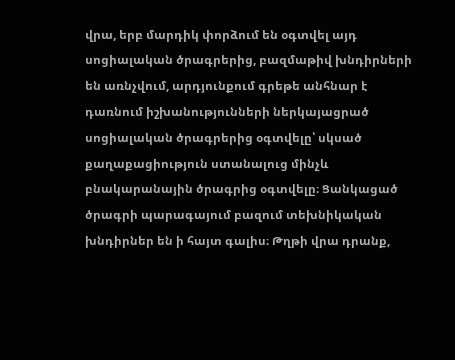վրա, երբ մարդիկ փորձում են օգտվել այդ սոցիալական ծրագրերից, բազմաթիվ խնդիրների են առնչվում, արդյունքում գրեթե անհնար է դառնում իշխանությունների ներկայացրած սոցիալական ծրագրերից օգտվելը՝ սկսած քաղաքացիություն ստանալուց մինչև բնակարանային ծրագրից օգտվելը։ Ցանկացած ծրագրի պարագայում բազում տեխնիկական խնդիրներ են ի հայտ գալիս։ Թղթի վրա դրանք,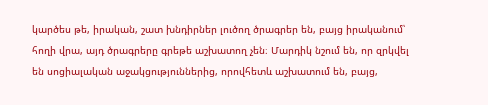կարծես թե, իրական, շատ խնդիրներ լուծող ծրագրեր են, բայց իրականում՝ հողի վրա, այդ ծրագրերը գրեթե աշխատող չեն։ Մարդիկ նշում են, որ զրկվել են սոցիալական աջակցություններից, որովհետև աշխատում են, բայց,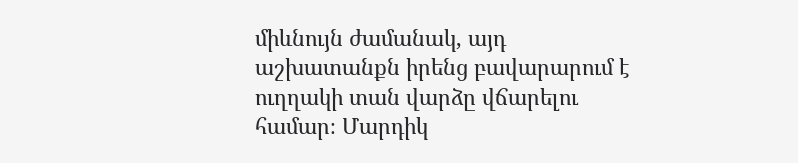միևնույն ժամանակ, այդ աշխատանքն իրենց բավարարում է ուղղակի տան վարձը վճարելու համար։ Մարդիկ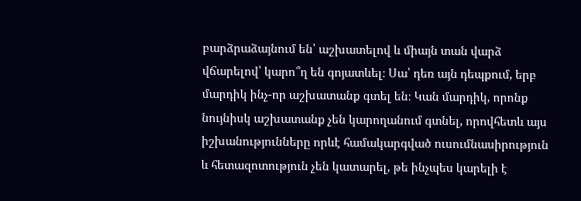բարձրաձայնում են՝ աշխատելով և միայն տան վարձ վճարելով՝ կարո՞ղ են գոյատևել։ Սա՝ դեռ այն դեպքում, երբ մարդիկ ինչ-որ աշխատանք գտել են։ Կան մարդիկ, որոնք նույնիսկ աշխատանք չեն կարողանում գտնել, որովհետև այս իշխանությունները որևէ համակարգված ուսումնասիրություն և հետազոտություն չեն կատարել, թե ինչպես կարելի է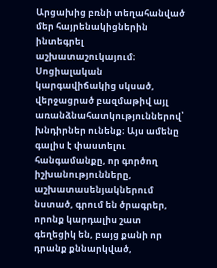Արցախից բռնի տեղահանված մեր հայրենակիցներին ինտեգրել աշխատաշուկայում։ Սոցիալական կարգավիճակից սկսած, վերջացրած բազմաթիվ այլ առանձնահատկություններով՝ խնդիրներ ունենք։ Այս ամենը գալիս է փաստելու հանգամանքը, որ գործող իշխանությունները, աշխատասենյակներում նստած, գրում են ծրագրեր, որոնք կարդալիս շատ գեղեցիկ են, բայց քանի որ դրանք քննարկված,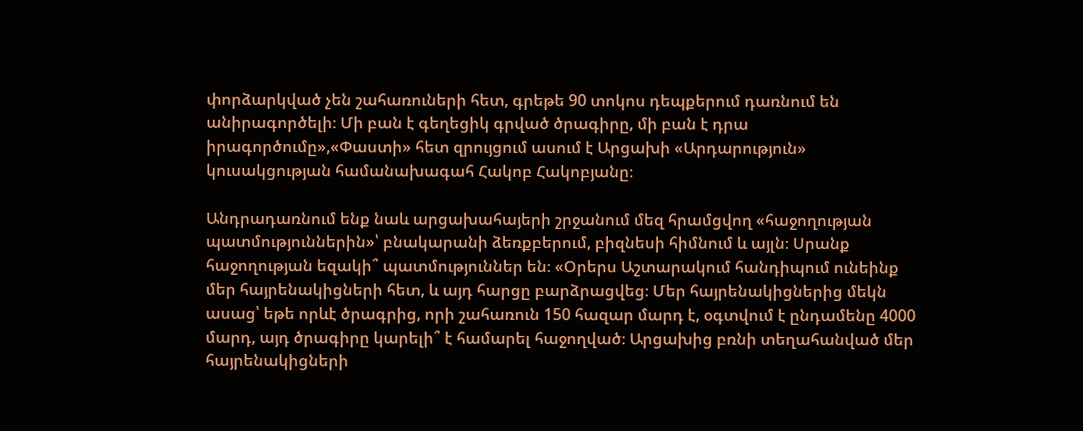փորձարկված չեն շահառուների հետ, գրեթե 90 տոկոս դեպքերում դառնում են անիրագործելի։ Մի բան է գեղեցիկ գրված ծրագիրը, մի բան է դրա իրագործումը»,«Փաստի» հետ զրույցում ասում է Արցախի «Արդարություն» կուսակցության համանախագահ Հակոբ Հակոբյանը։

Անդրադառնում ենք նաև արցախահայերի շրջանում մեզ հրամցվող «հաջողության պատմություններին»՝ բնակարանի ձեռքբերում, բիզնեսի հիմնում և այլն։ Սրանք հաջողության եզակի՞ պատմություններ են։ «Օրերս Աշտարակում հանդիպում ունեինք մեր հայրենակիցների հետ, և այդ հարցը բարձրացվեց։ Մեր հայրենակիցներից մեկն ասաց՝ եթե որևէ ծրագրից, որի շահառուն 150 հազար մարդ է, օգտվում է ընդամենը 4000 մարդ, այդ ծրագիրը կարելի՞ է համարել հաջողված։ Արցախից բռնի տեղահանված մեր հայրենակիցների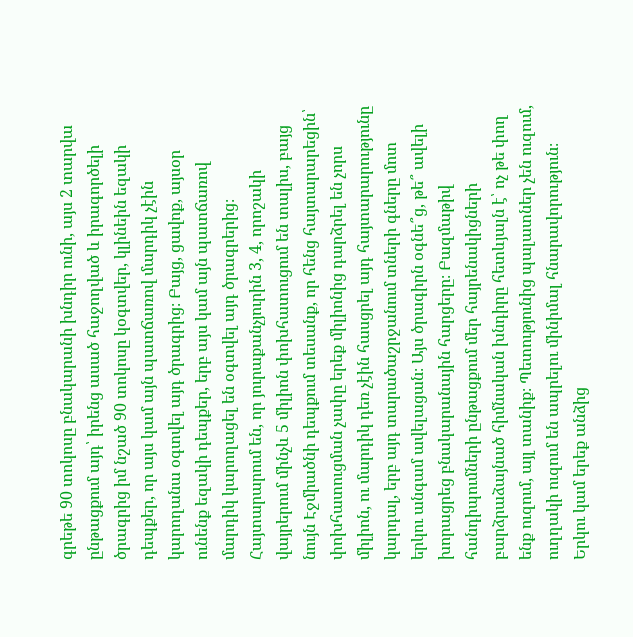գրեթե 90 տոկոսը բնակարանի խնդիր ունի, այս 2 տարվա ընթացքում այդ՝ իրենց ասած հաջողված և իրագործելի ծրագրից իմ նշած 90 տոկոսը կօգտվեր, կլինեին եզակի դեպքեր, որ այս կամ այն պատճառով մարդիկ չէին կարողանա օգտվել այդ ծրագրից։ Բայց, ցավոք, այսօր ունենք եզակի դեպքեր, երբ այս կամ այն պատճառով մարդիկ կարողացել են օգտվել այդ ծրագրերից։ Հայտարարում են, որ յուրաքանչյուրին 3, 4, որոշակի վայրերում մինչև 5 միլիոն փոխհատուցում են տալիս, բայց նույն Էջմիածնի դեպքում տեսանք, որ հենց հայտարարեցին՝ փոխհատուցման չափը երեք միլիոնից դարձրել են չորս միլիոն, ու մարդիկ դեռ չէին հասցրել այդ հայտարարությունը կարդալ, երբ այդ տարածաշրջանում տների գները մոտ երկու անգամ ավելացան։ Այս ծրագիրն օգնե՞ց, թե՞ ավելի խորացրեց բնակարանային հարցերը։ Բազմաթիվ հանդիպումների ընթացքում մեր հայրենակիցների բարձրաձայնած հիմնական խնդիրը հետևյալն է՝ ոչ թե փող ենք ուզում, այլ տանիք։ Պետությունից պալատներ չեն ուզում, ուղղակի ուզում են ապրելու մինիմալ հնարավորություն։ Երկու կամ երեք անձից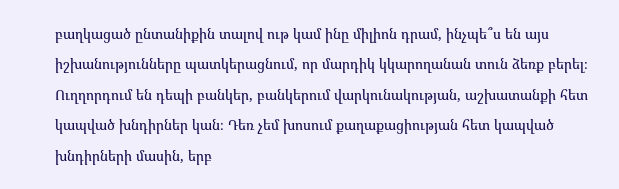բաղկացած ընտանիքին տալով ութ կամ ինը միլիոն դրամ, ինչպե՞ս են այս իշխանությունները պատկերացնում, որ մարդիկ կկարողանան տուն ձեռք բերել։ Ուղղորդում են դեպի բանկեր, բանկերում վարկունակության, աշխատանքի հետ կապված խնդիրներ կան։ Դեռ չեմ խոսում քաղաքացիության հետ կապված խնդիրների մասին, երբ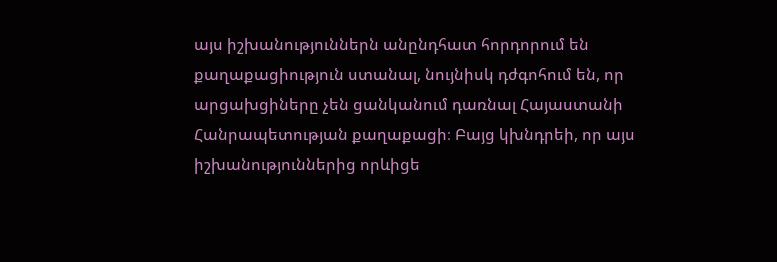այս իշխանություններն անընդհատ հորդորում են քաղաքացիություն ստանալ, նույնիսկ դժգոհում են, որ արցախցիները չեն ցանկանում դառնալ Հայաստանի Հանրապետության քաղաքացի։ Բայց կխնդրեի, որ այս իշխանություններից որևիցե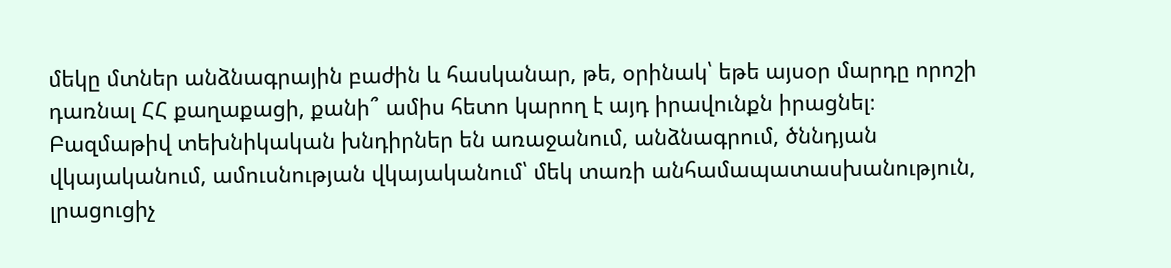մեկը մտներ անձնագրային բաժին և հասկանար, թե, օրինակ՝ եթե այսօր մարդը որոշի դառնալ ՀՀ քաղաքացի, քանի՞ ամիս հետո կարող է այդ իրավունքն իրացնել։ Բազմաթիվ տեխնիկական խնդիրներ են առաջանում, անձնագրում, ծննդյան վկայականում, ամուսնության վկայականում՝ մեկ տառի անհամապատասխանություն, լրացուցիչ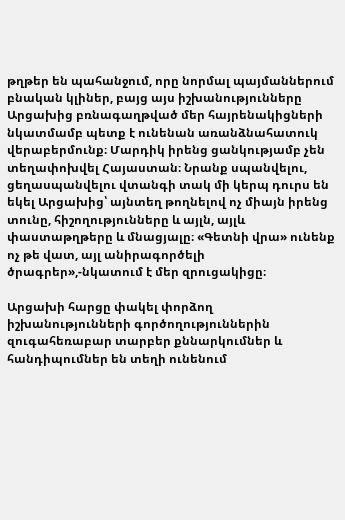թղթեր են պահանջում, որը նորմալ պայմաններում բնական կլիներ, բայց այս իշխանությունները Արցախից բռնագաղթված մեր հայրենակիցների նկատմամբ պետք է ունենան առանձնահատուկ վերաբերմունք։ Մարդիկ իրենց ցանկությամբ չեն տեղափոխվել Հայաստան։ Նրանք սպանվելու, ցեղասպանվելու վտանգի տակ մի կերպ դուրս են եկել Արցախից՝ այնտեղ թողնելով ոչ միայն իրենց տունը, հիշողությունները և այլն, այլև փաստաթղթերը և մնացյալը։ «Գետնի վրա» ունենք ոչ թե վատ, այլ անիրագործելի ծրագրեր»,-նկատում է մեր զրուցակիցը։

Արցախի հարցը փակել փորձող իշխանությունների գործողություններին զուգահեռաբար տարբեր քննարկումներ և հանդիպումներ են տեղի ունենում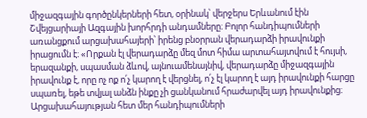միջազգային գործընկերների հետ, օրինակ՝ վերջերս Երևանում էին Շվեյցարիայի Ազգային խորհրդի անդամները։ Բոլոր հանդիպումների առանցքում արցախահայերի՝ իրենց բնօրրան վերադարձի իրավունքի իրացումն է։ «Որքան էլ վերադարձը մեզ մոտ հիմա արտահայտվում է հույսի, երազանքի, սպասման ձևով, այնուամենայնիվ, վերադարձը միջազգային իրավունք է, որը ոչ ոք ո՛չ կարող է վերցնել, ո՛չ էլ կարող է այդ իրավունքի հարցը սպառել, եթե տվյալ անձն ինքը չի ցանկանում հրաժարվել այդ իրավունքից։ Արցախահայության հետ մեր հանդիպումների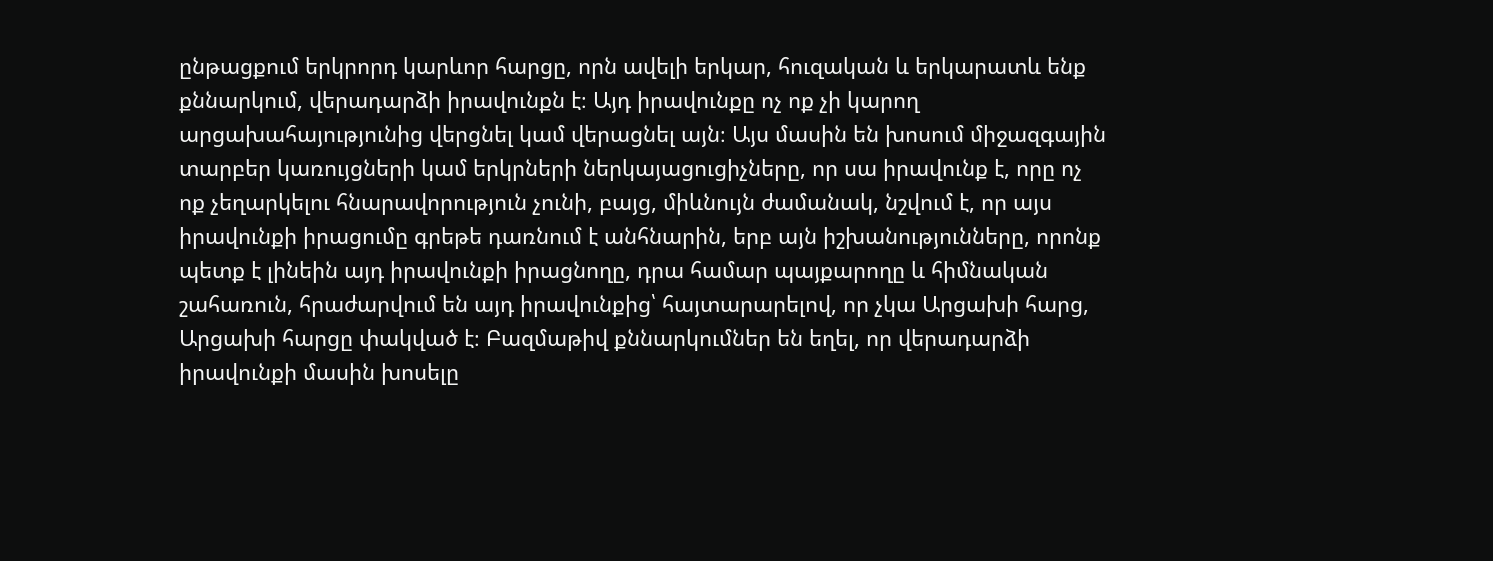ընթացքում երկրորդ կարևոր հարցը, որն ավելի երկար, հուզական և երկարատև ենք քննարկում, վերադարձի իրավունքն է։ Այդ իրավունքը ոչ ոք չի կարող արցախահայությունից վերցնել կամ վերացնել այն։ Այս մասին են խոսում միջազգային տարբեր կառույցների կամ երկրների ներկայացուցիչները, որ սա իրավունք է, որը ոչ ոք չեղարկելու հնարավորություն չունի, բայց, միևնույն ժամանակ, նշվում է, որ այս իրավունքի իրացումը գրեթե դառնում է անհնարին, երբ այն իշխանությունները, որոնք պետք է լինեին այդ իրավունքի իրացնողը, դրա համար պայքարողը և հիմնական շահառուն, հրաժարվում են այդ իրավունքից՝ հայտարարելով, որ չկա Արցախի հարց, Արցախի հարցը փակված է։ Բազմաթիվ քննարկումներ են եղել, որ վերադարձի իրավունքի մասին խոսելը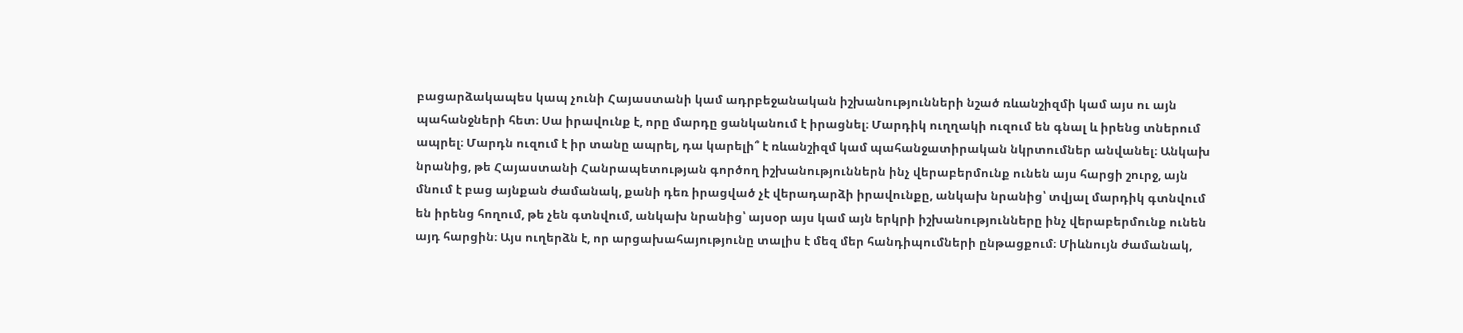բացարձակապես կապ չունի Հայաստանի կամ ադրբեջանական իշխանությունների նշած ռևանշիզմի կամ այս ու այն պահանջների հետ։ Սա իրավունք է, որը մարդը ցանկանում է իրացնել։ Մարդիկ ուղղակի ուզում են գնալ և իրենց տներում ապրել։ Մարդն ուզում է իր տանը ապրել, դա կարելի՞ է ռևանշիզմ կամ պահանջատիրական նկրտումներ անվանել։ Անկախ նրանից, թե Հայաստանի Հանրապետության գործող իշխանություններն ինչ վերաբերմունք ունեն այս հարցի շուրջ, այն մնում է բաց այնքան ժամանակ, քանի դեռ իրացված չէ վերադարձի իրավունքը, անկախ նրանից՝ տվյալ մարդիկ գտնվում են իրենց հողում, թե չեն գտնվում, անկախ նրանից՝ այսօր այս կամ այն երկրի իշխանությունները ինչ վերաբերմունք ունեն այդ հարցին։ Այս ուղերձն է, որ արցախահայությունը տալիս է մեզ մեր հանդիպումների ընթացքում։ Միևնույն ժամանակ,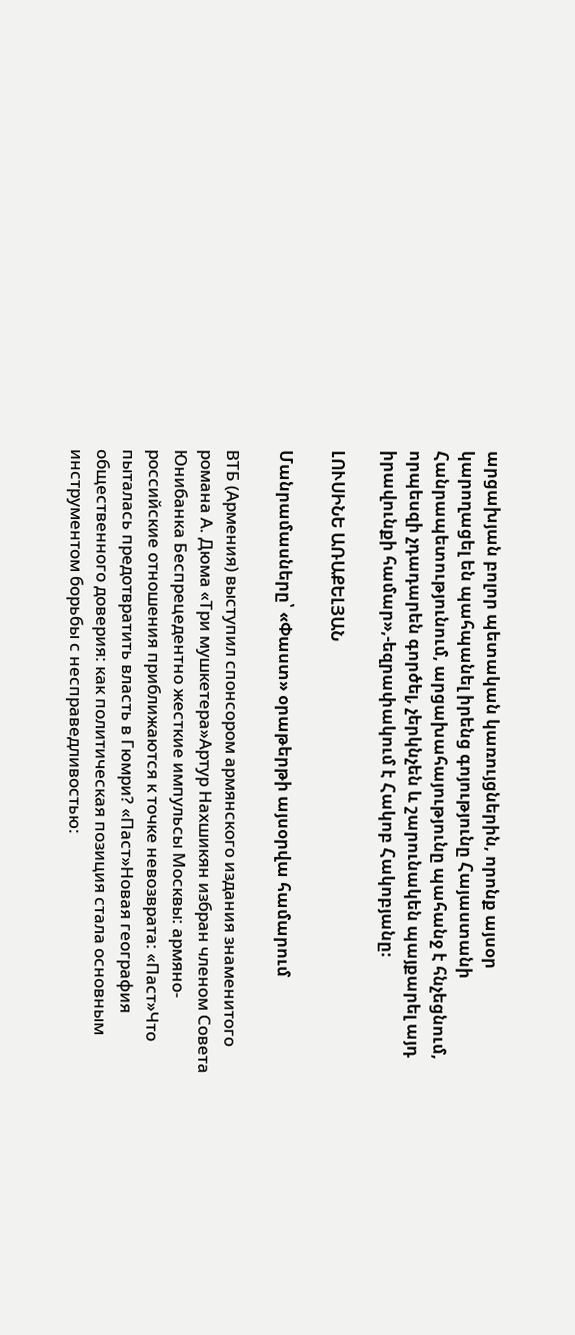արցախյան բոլոր պետական կառույցներին, որոնք այսօր կարողացել են պահպանել իրենց գոյությունը Հայաստանի Հանրապետությունում, արցախահայությունը պահանջ է հնչեցնում, որպեսզի չդադարեն գործել, չերկնչեն և շարունակեն պայքարել այդ իրավունքի համար»,-եզրափակում է Հակոբ Հակոբյանը։

ԼՈՒՍԻՆԵ ԱՌԱՔԵԼՅԱՆ

Մանրամասները՝ «Փաստ» օրաթերթի այսօրվա համարում

ВТБ (Армения) выступил спонсором армянского издания знаменитого романа А. Дюма «Три мушкетера»Артур Нахшикян избран членом Совета Юнибанка Беспрецедентно жесткие импульсы Москвы: армяно-российские отношения приближаются к точке невозврата: «Паст»Что пыталась предотвратить власть в Гюмри? «Паст»Новая география общественного доверия: как политическая позиция стала основным инструментом борьбы с несправедливостью: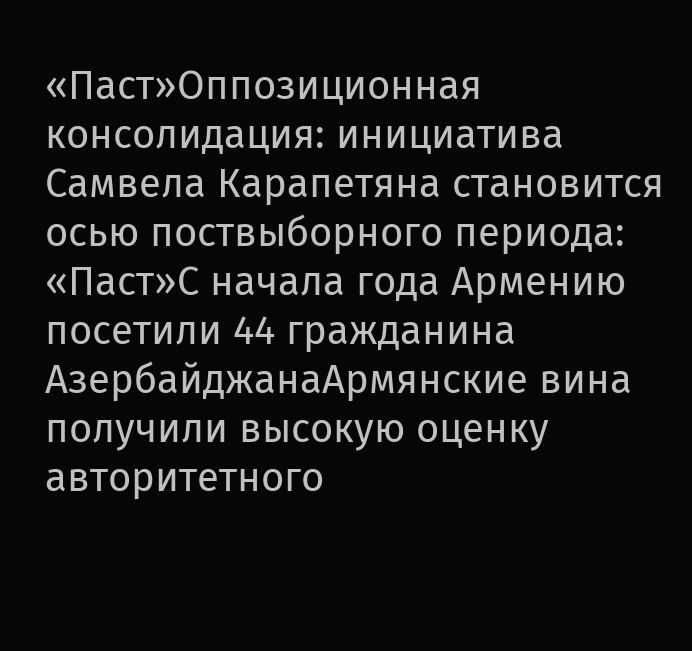«Паст»Оппозиционная консолидация: инициатива Самвела Карапетяна становится осью поствыборного периода: «Паст»С начала года Армению посетили 44 гражданина АзербайджанаАрмянские вина получили высокую оценку авторитетного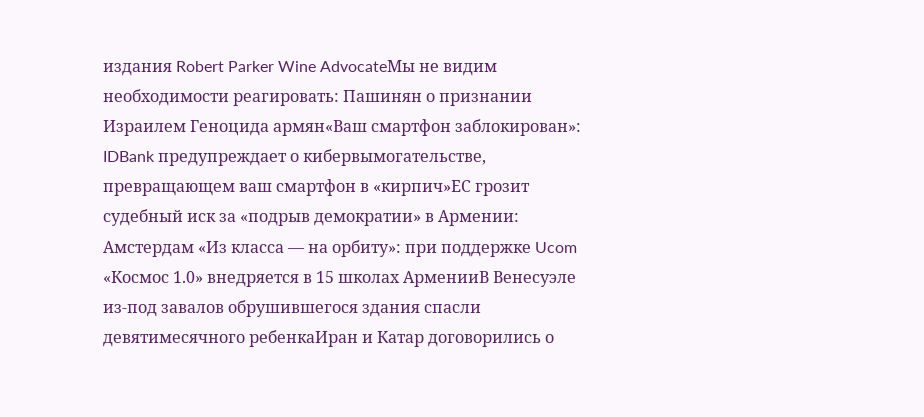издания Robert Parker Wine AdvocateМы не видим необходимости реагировать: Пашинян о признании Израилем Геноцида армян«Ваш смартфон заблокирован»: IDBank предупреждает о кибервымогательстве, превращающем ваш смартфон в «кирпич»ЕС грозит судебный иск за «подрыв демократии» в Армении: Амстердам «Из класса — на орбиту»: при поддержке Ucom «Космос 1.0» внедряется в 15 школах АрменииВ Венесуэле из-под завалов обрушившегося здания спасли девятимесячного ребенкаИран и Катар договорились о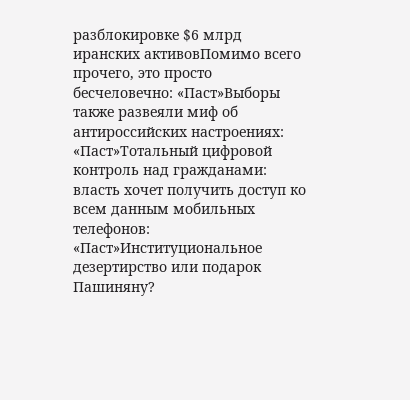разблокировке $6 млрд иранских активовПомимо всего прочего, это просто бесчеловечно: «Паст»Выборы также развеяли миф об антироссийских настроениях: «Паст»Тотальный цифровой контроль над гражданами: власть хочет получить доступ ко всем данным мобильных телефонов: «Паст»Институциональное дезертирство или подарок Пашиняну?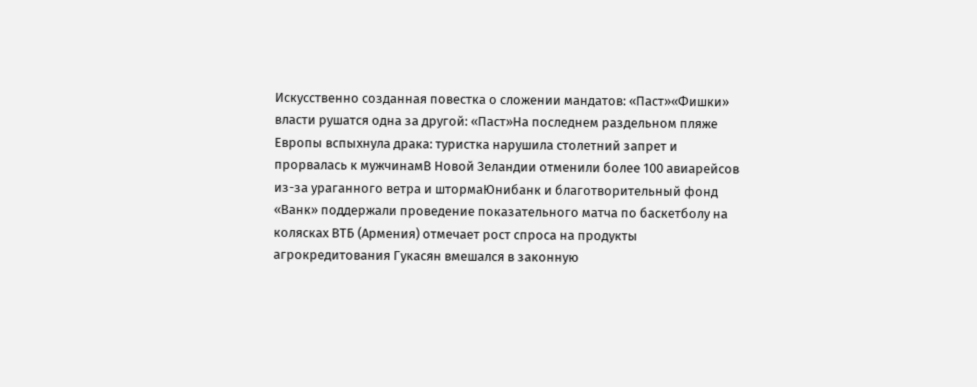Искусственно созданная повестка о сложении мандатов: «Паст»«Фишки» власти рушатся одна за другой: «Паст»На последнем раздельном пляже Европы вспыхнула драка: туристка нарушила столетний запрет и прорвалась к мужчинамВ Новой Зеландии отменили более 100 авиарейсов из-за ураганного ветра и штормаЮнибанк и благотворительный фонд «Ванк» поддержали проведение показательного матча по баскетболу на колясках ВТБ (Армения) отмечает рост спроса на продукты агрокредитования Гукасян вмешался в законную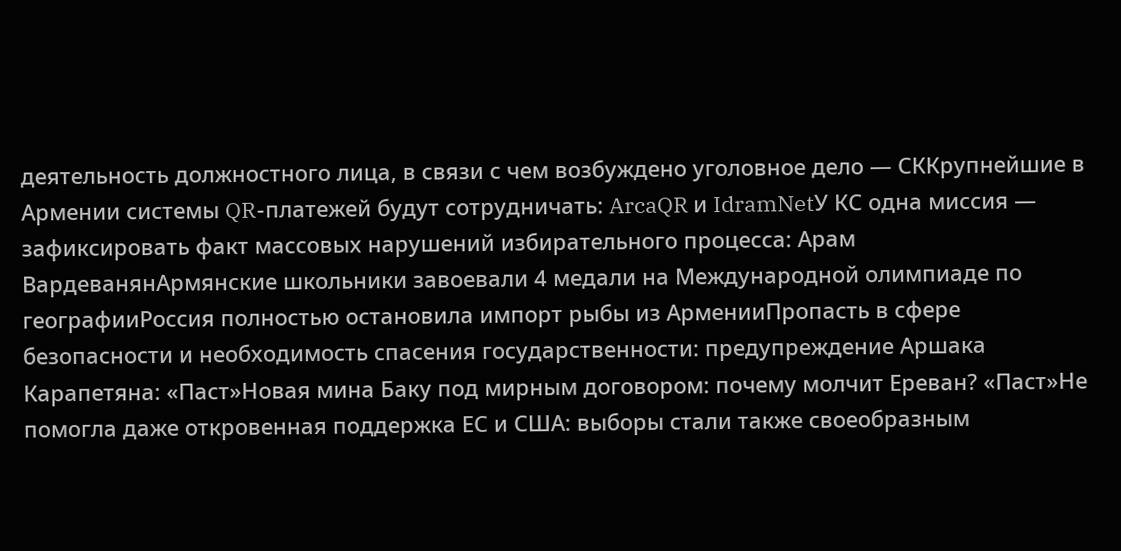деятельность должностного лица, в связи с чем возбуждено уголовное дело — СККрупнейшие в Армении системы QR-платежей будут сотрудничать: ArcaQR и IdramNetУ КС одна миссия — зафиксировать факт массовых нарушений избирательного процесса: Арам ВардеванянАрмянские школьники завоевали 4 медали на Международной олимпиаде по географииРоссия полностью остановила импорт рыбы из АрменииПропасть в сфере безопасности и необходимость спасения государственности: предупреждение Аршака Карапетяна: «Паст»Новая мина Баку под мирным договором: почему молчит Ереван? «Паст»Не помогла даже откровенная поддержка ЕС и США: выборы стали также своеобразным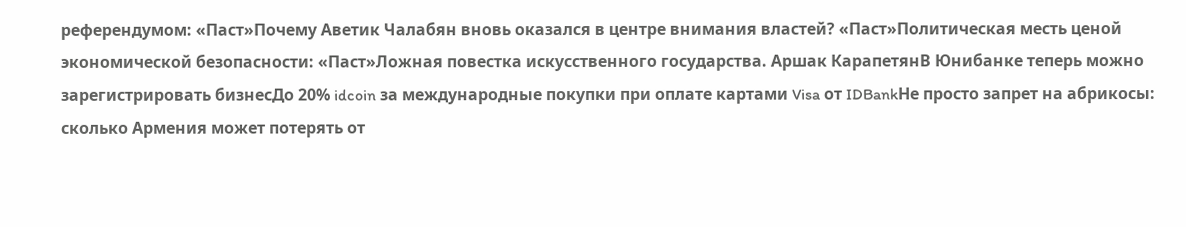референдумом: «Паст»Почему Аветик Чалабян вновь оказался в центре внимания властей? «Паст»Политическая месть ценой экономической безопасности: «Паст»Ложная повестка искусственного государства. Аршак КарапетянВ Юнибанке теперь можно зарегистрировать бизнесДо 20% idcoin за международные покупки при оплате картами Visa от IDBankНе просто запрет на абрикосы: сколько Армения может потерять от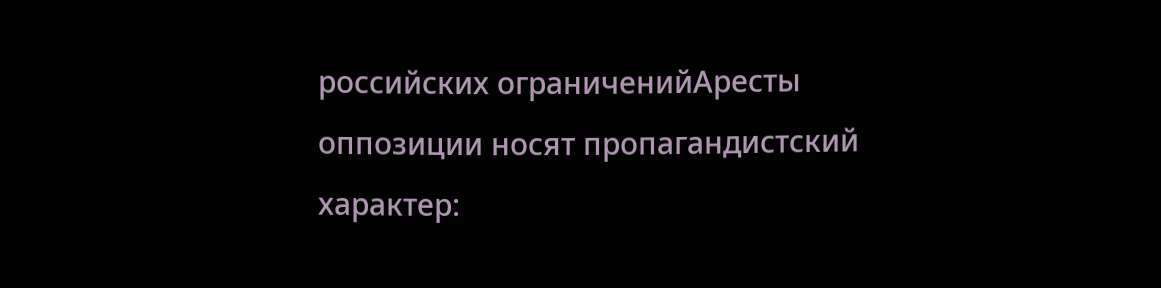российских ограниченийАресты оппозиции носят пропагандистский характер: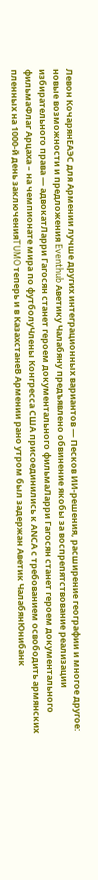Левон КочарянЕАЭС для Армении лучше других интеграционных вариантов — Песков ИИ-решения, расширение географии и многое другое: новые возможности и предложения Eventhub Аветику Чалабяну предъявлено обвинение якобы за воспрепятствование реализации избирательного права — адвокатЛарри Гагосян станет героем документального фильмаЛарри Гагосян станет героем документального фильмаФлаг Арцаха – на чемпионате мира по футболуЧлены Конгресса США присоединились к АNCА с требованием освободить армянских пленных на 1000-й день заключенияTUMO теперь и в КазахстанеВ Армении рано утром был задержан Аветик ЧалабянЮнибанк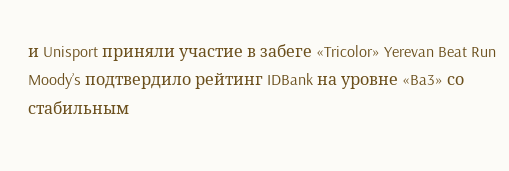и Unisport приняли участие в забеге «Tricolor» Yerevan Beat Run Moody’s подтвердило рейтинг IDBank на уровне «Ba3» со стабильным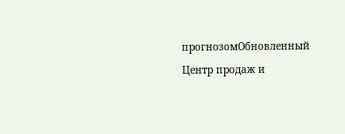прогнозомОбновленный Центр продаж и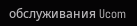обслуживания Ucom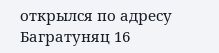открылся по адресу Багратуняц 16